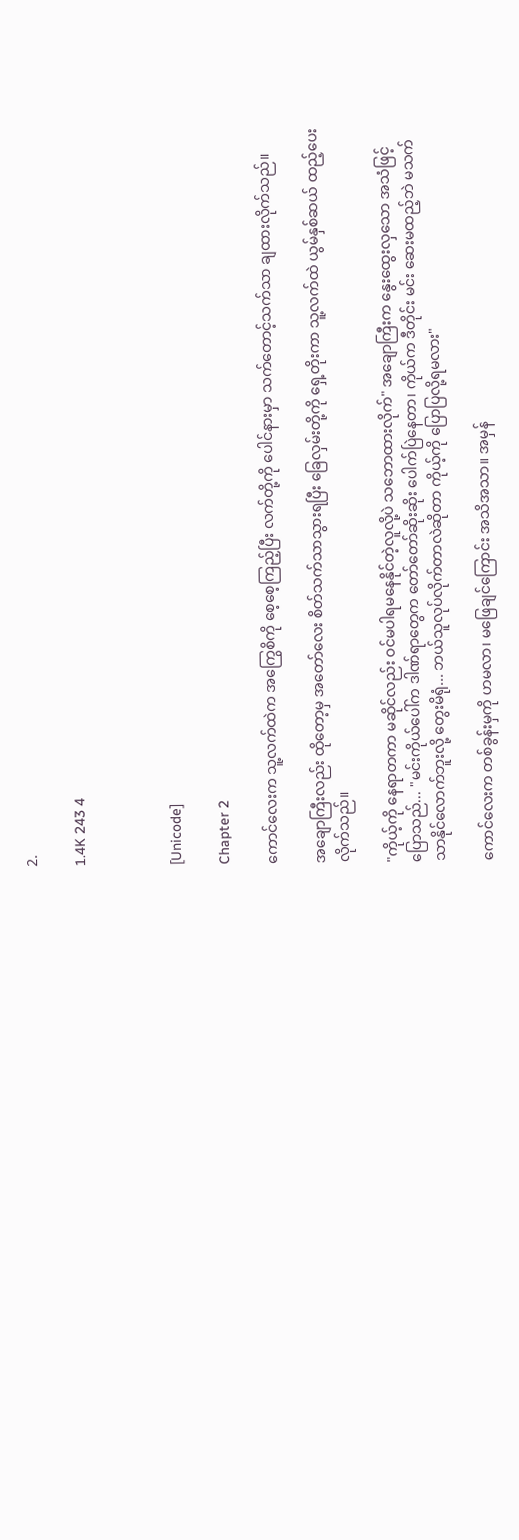2.

1.4K 243 4



[Unicode]

Chapter 2

ကောင်လေးက သူ့လက်ထဲက အကြွေစိကို စေ့စေ့ကြည့်ပြီး လက်တို့ကို ပေါင်နားမှာ သက်တောင့်သက်သာ ချထားလိုက်သည်။

အချောကြီးလည်း ထိုတော့မှ အတော်လေး စိတ်သက်သာသွားရပြီး ခြေလှမ်းတို့ကို ရှေ့တိုးကာ သူ့လက်ထဲ ယွမ်နှစ်ဆယ် ထည့်ပေးလိုက်သည်။

"ကိုယ့်ကို နေရာတကာ မဆိုင်လည်း ဝင်မပါရမနေနိုင်တဲ့လူလို့ပဲ သဘောထားလိုက်" အချောကြီးက နွေးထွေးလှသော အသံဖြင့် ပြောသည်... "မင်းကိုယ်ပေါ်က ဒါဏ်ရာတွေက တော်တော်ဆိုးဆိုး ပေါက်ပြဲနေတာ၊ ကိုယ်က ဒီတိုင်း မင်း ဆေးမထည့်ဘဲ မသက်သာနိုင်လောက်ဘူးလို့ တွေးမိရုံ... ဘယ်သူလုပ်လိုက်တာလဲဆိုတာ ကိုယ့်ကို ပြောပြလို့ရမလား"

ကောင်လေးက တစ်ခွန်းမှကို ဟမလာ၊ မဖြေချင်ကြောင်း အသိအသာ။ အမှန်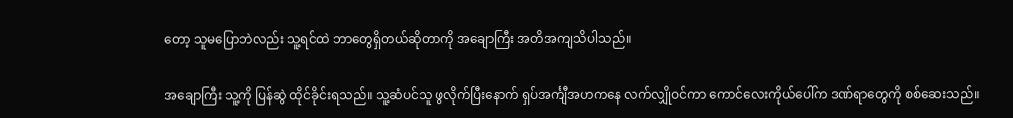တော့ သူမပြောဘဲလည်း သူ့ရင်ထဲ ဘာတွေရှိတယ်ဆိုတာကို အချောကြီး အတိအကျသိပါသည်။

အချောကြီး သူ့ကို ပြန်ဆွဲ ထိုင်ခိုင်းရသည်။ သူ့ဆံပင်သူ ဖွလိုက်ပြီးနောက် ရှပ်အင်္ကျီအဟကနေ လက်လျှိုဝင်ကာ ကောင်လေးကိုယ်ပေါ်က ဒဏ်ရာတွေကို စစ်ဆေးသည်။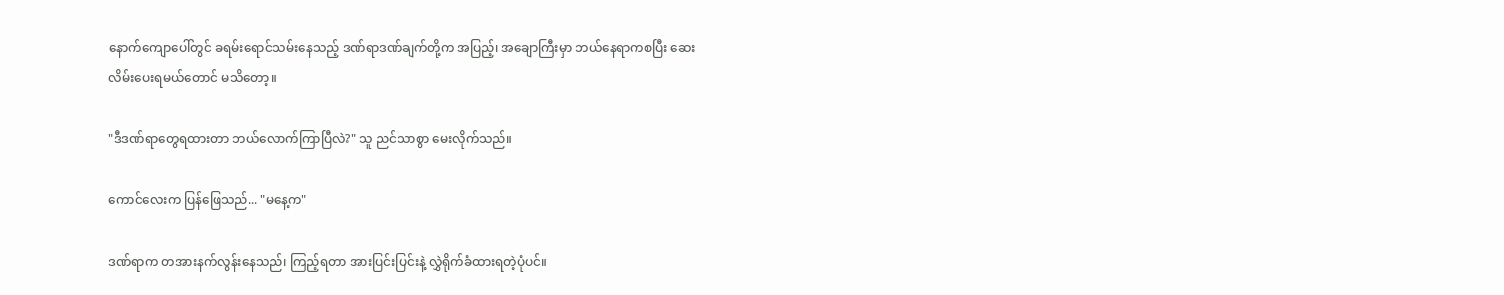နောက်ကျောပေါ်တွင် ခရမ်းရောင်သမ်းနေသည့် ဒဏ်ရာဒဏ်ချက်တို့က အပြည့်၊ အချောကြီးမှာ ဘယ်နေရာကစပြီး ဆေးလိမ်းပေးရမယ်တောင် မသိတော့။

"ဒီဒဏ်ရာတွေရထားတာ ဘယ်လောက်ကြာပြီလဲ?" သူ ညင်သာစွာ မေးလိုက်သည်။

ကောင်လေးက ပြန်ဖြေသည်... "မနေ့က"

ဒဏ်ရာက တအားနက်လွန်းနေသည်၊ ကြည့်ရတာ အားပြင်းပြင်းနဲ့ လွှဲရိုက်ခံထားရတဲ့ပုံပင်။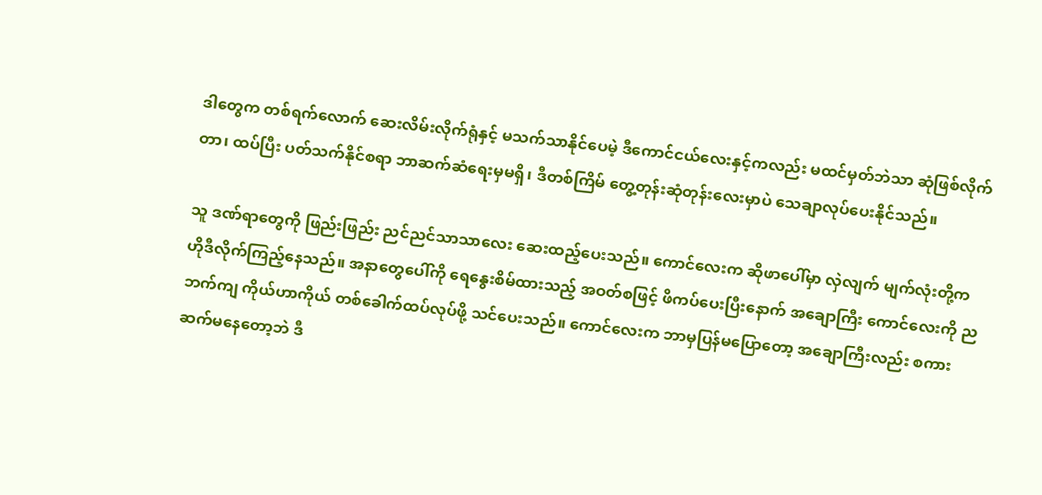ဒါတွေက တစ်ရက်လောက် ဆေးလိမ်းလိုက်ရုံနှင့် မသက်သာနိုင်ပေမဲ့ ဒီကောင်ငယ်လေးနှင့်ကလည်း မထင်မှတ်ဘဲသာ ဆုံဖြစ်လိုက်တာ၊ ထပ်ပြီး ပတ်သက်နိုင်စရာ ဘာဆက်ဆံရေးမှမရှိ၊ ဒီတစ်ကြိမ် တွေ့တုန်းဆုံတုန်းလေးမှာပဲ သေချာလုပ်ပေးနိုင်သည်။

သူ ဒဏ်ရာတွေကို ဖြည်းဖြည်း ညင်ညင်သာသာလေး ဆေးထည့်ပေးသည်။ ကောင်လေးက ဆိုဖာပေါ်မှာ လှဲလျက် မျက်လုံးတို့က ဟိုဒီလိုက်ကြည့်နေသည်။ အနာတွေပေါ်ကို ရေနွေးစိမ်ထားသည့် အဝတ်စဖြင့် ဖိကပ်ပေးပြီးနောက် အချောကြီး ကောင်လေးကို ညဘက်ကျ ကိုယ်ဟာကိုယ် တစ်ခေါက်ထပ်လုပ်ဖို့ သင်ပေးသည်။ ကောင်လေးက ဘာမှပြန်မပြောတော့ အချောကြီးလည်း စကားဆက်မနေတော့ဘဲ ဒီ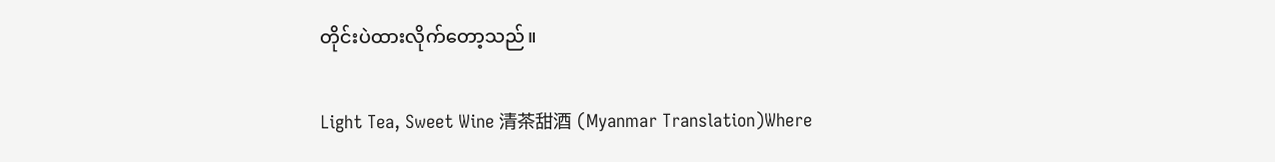တိုင်းပဲထားလိုက်တော့သည်။

Light Tea, Sweet Wine 清茶甜酒 (Myanmar Translation)Where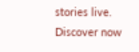stories live. Discover now